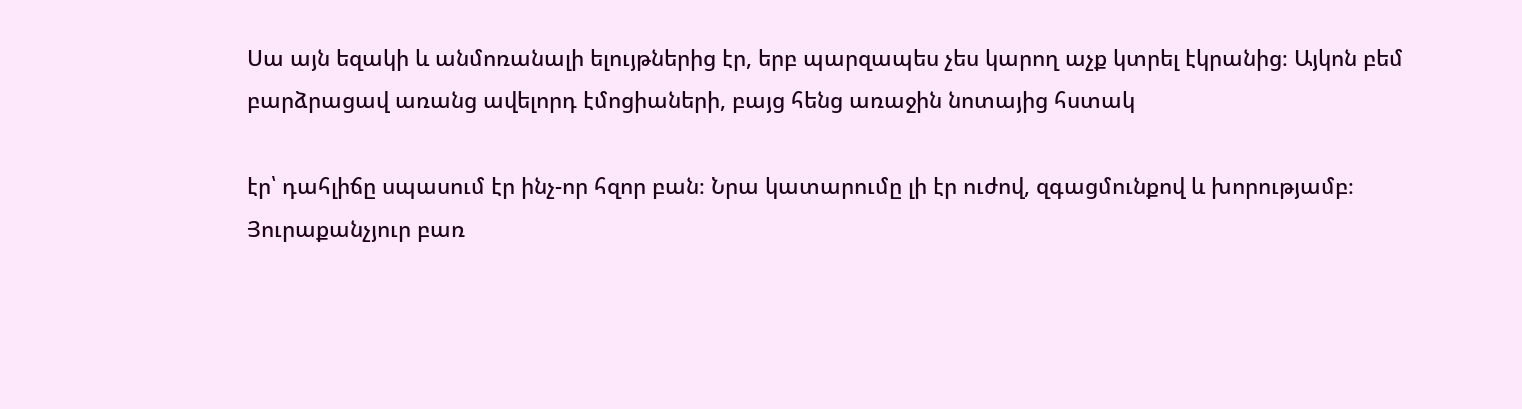Սա այն եզակի և անմոռանալի ելույթներից էր, երբ պարզապես չես կարող աչք կտրել էկրանից։ Այկոն բեմ բարձրացավ առանց ավելորդ էմոցիաների, բայց հենց առաջին նոտայից հստակ

էր՝ դահլիճը սպասում էր ինչ-որ հզոր բան։ Նրա կատարումը լի էր ուժով, զգացմունքով և խորությամբ։ Յուրաքանչյուր բառ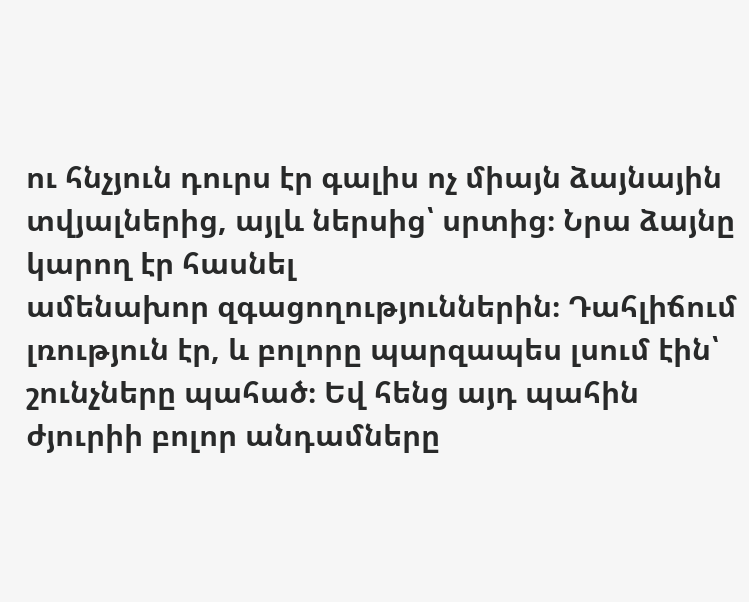ու հնչյուն դուրս էր գալիս ոչ միայն ձայնային տվյալներից, այլև ներսից՝ սրտից։ Նրա ձայնը կարող էր հասնել
ամենախոր զգացողություններին։ Դահլիճում լռություն էր, և բոլորը պարզապես լսում էին՝ շունչները պահած։ Եվ հենց այդ պահին ժյուրիի բոլոր անդամները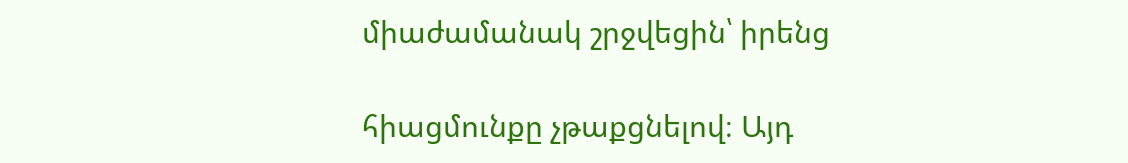միաժամանակ շրջվեցին՝ իրենց

հիացմունքը չթաքցնելով։ Այդ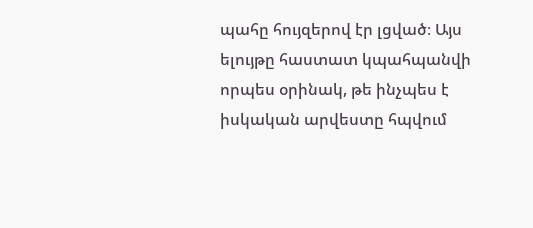պահը հույզերով էր լցված։ Այս ելույթը հաստատ կպահպանվի որպես օրինակ, թե ինչպես է իսկական արվեստը հպվում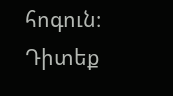հոգուն։ Դիտեք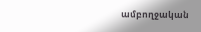ամբողջական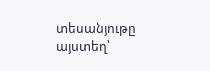տեսանյութը այստեղ՝